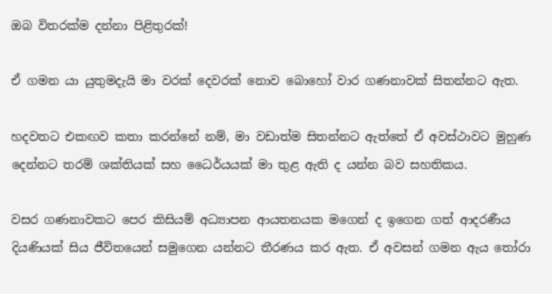ඔබ විතරක්ම දන්නා පිළිතුරක්!

ඒ ගමන යා යුතුමදැයි මා වරක් දෙවරක් නොව බොහෝ වාර ගණනාවක් සිතන්නට ඇත.

හදවතට එකඟව කතා කරන්නේ නම්, මා වඩාත්ම සිතන්නට ඇත්තේ ඒ අවස්ථාවට මුහුණ දෙන්නට තරම් ශක්තියක් සහ ‌ධෛර්යයක් මා තුළ ඇති ද යන්න බව සහතිකය.

වසර ගණනාවකට පෙර කිසියම් අධ්‍යාපන ආයතනයක මගෙන් ද ඉගෙන ගත් ආදරණීය දියණියක් සිය ජීවිතයෙන් සමුගෙන යන්නට තීරණය කර ඇත. ඒ අවසන් ගමන ඇය තෝරා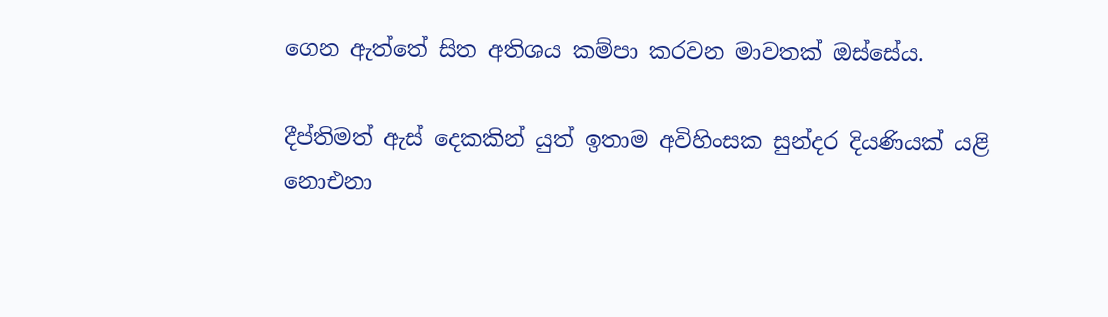ගෙන ඇත්තේ සිත අතිශය කම්පා කරවන මාවතක් ඔස්සේය.

දීප්තිමත් ඇස් දෙකකින් යුත් ඉතාම අවිහිංසක සුන්දර දියණියක් යළි නොඑනා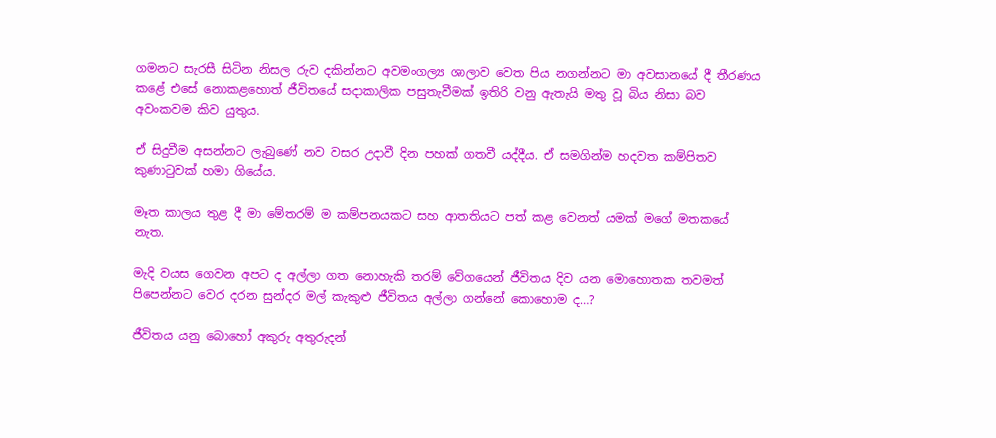ගමනට සැරසී සිටින නිසල රුව දකින්නට අවමංගල්‍ය ශාලාව වෙත පිය නගන්නට මා අවසානයේ දී තීරණය කළේ එසේ නොකළහොත් ජීවිතයේ සදාකාලික පසුතැවීමක් ඉතිරි වනු ඇතැයි මතු වූ බිය නිසා බව අවංකවම කිව යුතුය.

ඒ සිදුවීම අසන්නට ලැබුණේ නව වසර උදාවී දින පහක් ගතවී යද්දීය. ඒ සමගින්ම හදවත කම්පිතව කුණාටුවක් හමා ගියේය.

මෑත කාලය තුළ දී මා මේතරම් ම කම්පනයකට සහ ආතතියට පත් කළ වෙනත් යමක් මගේ මතකයේ නැත.

මැදි වයස ගෙවන අපට ද අල්ලා ගත නොහැකි තරම් වේගයෙන් ජීවිතය දිව යන මොහොතක තවමත් පිපෙන්නට වෙර දරන සුන්දර මල් කැකුළු ජීවිතය අල්ලා ගන්නේ‌ කොහොම ද…?

ජීවිතය යනු බොහෝ අකුරු අතුරුදන්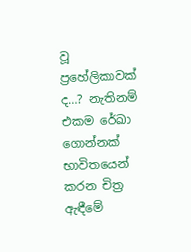වූ ප්‍රහේලිකාවක් ද…? නැතිනම් එකම රේඛා ගොන්නක් භාවිතයෙන් කරන චිත්‍ර ඇඳීමේ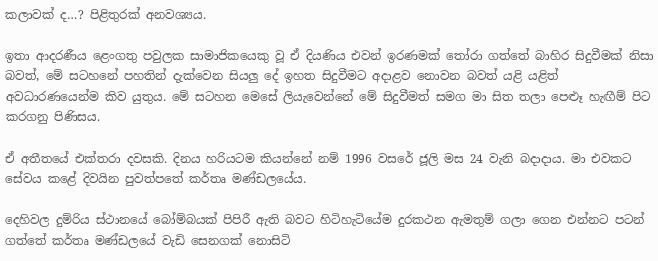කලාවක් ද…? පිළිතුරක් අනවශ්‍යය.

ඉතා ආදරණීය ළෙංගතු පවුලක සාමාජිකයෙකු වූ ඒ දියණිය එවන් ඉරණමක් තෝරා ගත්තේ බාහිර සිදුවීමක් නිසා බවත්, මේ සටහනේ පහතින් දැක්වෙන සියලු දේ ඉහත සිදුවීමට අදාළව නොවන බවත් යළි යළිත් අවධාරණයෙන්ම කිව යුතුය. මේ සටහන මෙසේ ලියැවෙන්නේ මේ සිදුවීමත් සමග මා සිත තලා පෙළුෑ හැඟීම් පිට කරගනු පිණිසය.

ඒ අතීතයේ එක්තරා දවසකි. දිනය හරියටම කියන්නේ නම් 1996 වසරේ ජූලි මස 24 වැනි බදාදාය. මා එවකට සේවය කළේ දිවයින පුවත්පතේ කර්තෘ මණ්ඩලයේය.

දෙහිවල දුම්රිය ස්ථානයේ බෝම්බයක් පිපිරී ඇති බවට හිටිහැටියේම දුරකථන ඇමතුම් ගලා ගෙන එන්නට පටන් ගත්තේ කර්තෘ මණ්ඩලයේ වැඩි සෙනගක් නොසිටි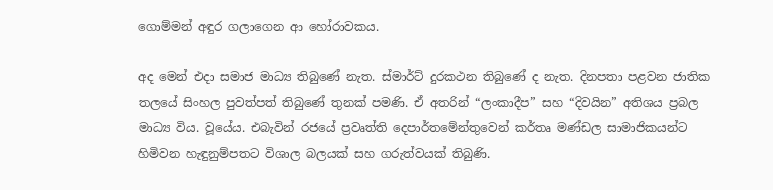ගොම්මන් අඳුර ගලාගෙන ආ හෝරාවකය.

අද මෙන් එදා සමාජ මාධ්‍ය තිබුණේ නැත. ස්මාර්ට් දුරකථන තිබුණේ ද නැත. දිනපතා පළවන ජාතික තලයේ සිංහල පුවත්පත් තිබුණේ තුනක් පමණි. ඒ අතරින් “ලංකාදීප” සහ “දිවයින” අතිශය ප්‍රබල මාධ්‍ය විය. වූයේය. එබැවින් රජයේ ප්‍රවෘත්ති දෙපාර්තමේන්තුවෙන් කර්තෘ මණ්ඩල සාමාජිකයන්ට හිමිවන හැඳුනුම්පතට විශාල බලයක් සහ ගරුත්වයක් තිබුණි.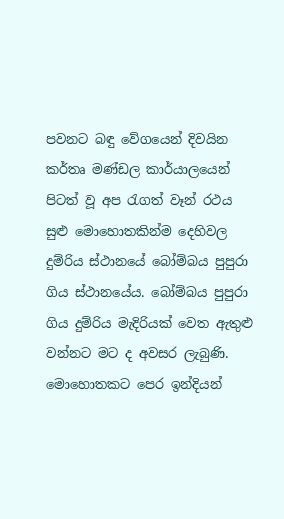පවනට බඳු වේගයෙන් දිවයින කර්තෘ මණ්ඩල කාර්යාලයෙන් පිටත් වූ අප රැගත් වෑන් රථය සුළු මොහොතකින්ම දෙහිවල දුම්රිය ස්ථානයේ බෝම්බය පුපුරා ගිය ස්ථානයේය. බෝම්බය පුපුරා ගිය දුම්රිය මැදිරියක් වෙත ඇතුළු වන්නට මට ද අවසර ලැබුණි. මොහොතකට පෙර ඉන්දියන්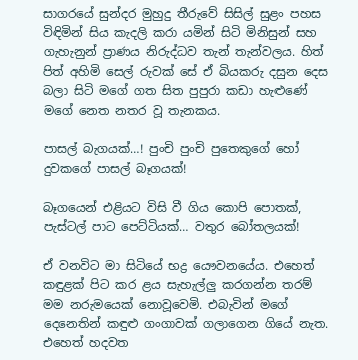සාගරයේ සුන්දර මුහුදු තීරුවේ සිසිල් සුළං පහස විඳිමින් සිය කැදලි කරා යමින් සිටි මිනිසුන් සහ ගැහැනුන් ප්‍රාණය නිරුද්ධව තැන් තැන්වලය. හිත් පිත් අහිමි සෙල් රුවක් සේ ඒ බියකරු දසුන දෙස බලා සිටි මගේ ගත සිත පුපුරා කඩා හැළුණේ මගේ නෙත නතර වූ තැනකය.

පාසල් බැගයක්…! පුංචි පුංචි පුතෙකුගේ හෝ දුවකගේ පාසල් බෑගයක්!

බෑගයෙන් එළියට විසි වී ගිය කොපි පොතක්, පැස්ටල් පාට පෙට්ටියක්… වතුර බෝතලයක්!

ඒ වනවිට මා සිටියේ භද්‍ර යෞවනයේය. එහෙත් කඳුළක් පිට කර ළය සැහැල්ලු කරගන්න තරම් මම නරුමයෙක් නොවූවෙමි. එබැවින් මගේ දෙනෙතින් කඳුළු ගංගාවක් ගලාගෙන ගියේ නැත. එහෙත් හදවත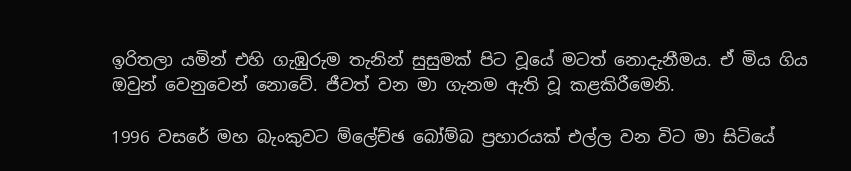ඉරිතලා යමින් එහි ගැඹුරුම තැනින් සුසුමක් පිට වූයේ මටත් නොදැනීමය. ඒ මිය ගිය ඔවුන් වෙනුවෙන් නොවේ. ජීවත් වන මා ගැනම ඇති වූ කළකිරීමෙනි.

1996 වසරේ මහ බැංකුවට ම්ලේච්ඡ බෝම්බ ප්‍රහාරයක් එල්ල වන විට මා සිටියේ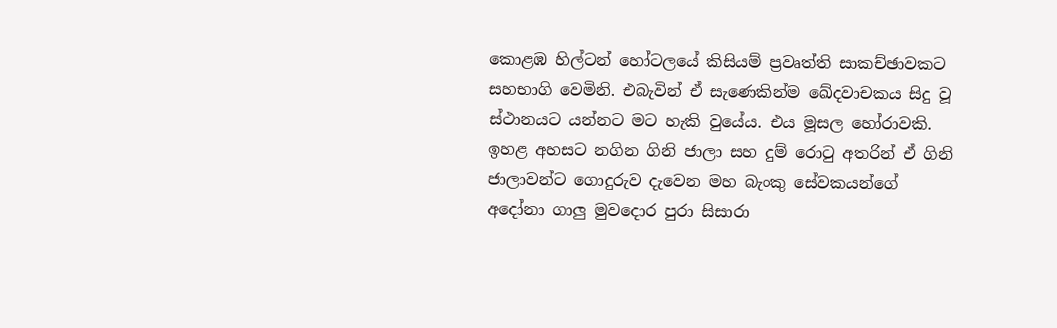කොළඹ හිල්ටන් හෝටලයේ කිසියම් ප්‍රවෘත්ති සාකච්ඡාවකට සහභාගි වෙමිනි. එබැවින් ඒ සැණෙකින්ම ඛේදවාචකය සිදු වූ ස්ථානයට යන්නට මට හැකි වුයේය. එය මූසල හෝරාවකි. ඉහළ අහසට නගින ගිනි ජාලා සහ දුම් රොටු අතරින් ඒ ගිනි ජාලාවන්ට ගොදුරුව දැවෙන මහ බැංකු සේවකයන්ගේ අදෝනා ගාලු මුවදොර පුරා සිසාරා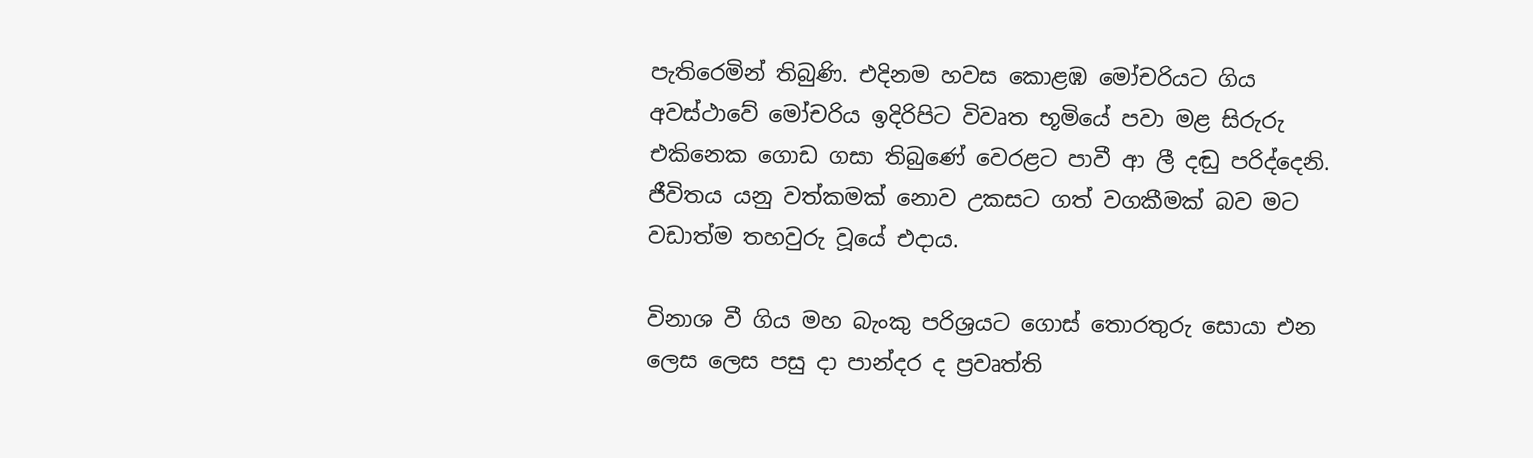පැතිරෙමින් තිබුණි. එදිනම හවස කොළඹ මෝචරියට ගිය අවස්ථාවේ මෝචරිය ඉදිරිපිට විවෘත භූමියේ පවා මළ සිරුරු එකිනෙක ගොඩ ගසා තිබුණේ වෙරළට පාවී ආ ලී දඬු පරිද්දෙනි. ජීවිතය යනු වත්කමක් නොව උකසට ගත් වගකීමක් බව මට වඩාත්ම තහවුරු වූයේ එදාය.

විනාශ වී ගිය මහ බැංකු පරිශ්‍රයට ගොස් තොරතුරු සොයා එන ලෙස ලෙස පසු දා පාන්දර ද ප්‍රවෘත්ති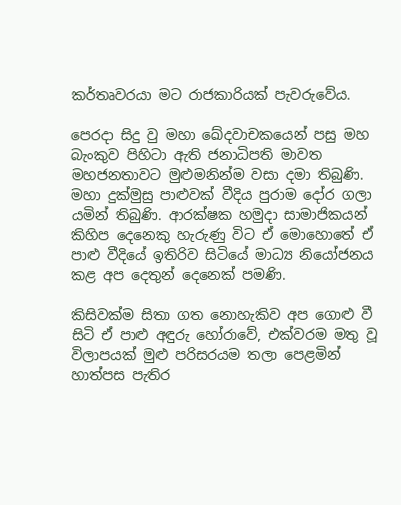කර්තෘවරයා මට රාජකාරියක් පැවරුවේය.

පෙරදා සිදු වු මහා ඛේදවාචකයෙන් පසු මහ බැංකුව පිහිටා ඇති ජනාධිපති මාවත මහජනතාවට මුළුමනින්ම වසා දමා තිබුණි. මහා දුක්මුසු පාළුවක් වීදිය පුරාම දෝර ගලා යමින් තිබුණි. ආරක්ෂක හමුදා සාමාජිකයන් කිහිප දෙනෙකු හැරුණු විට ඒ මොහොතේ ඒ පාළු වීදියේ ඉතිරිව සිටියේ මාධ්‍ය නියෝජනය කළ අප දෙතුන් දෙනෙක් පමණි.

කිසිවක්ම සිතා ගත නොහැකිව අප ගොළු වී සිටි ඒ පාළු අඳුරු හෝරාවේ, එක්වරම මතු වූ විලාපයක් මුළු පරිසරයම තලා පෙළමින් හාත්පස පැතිර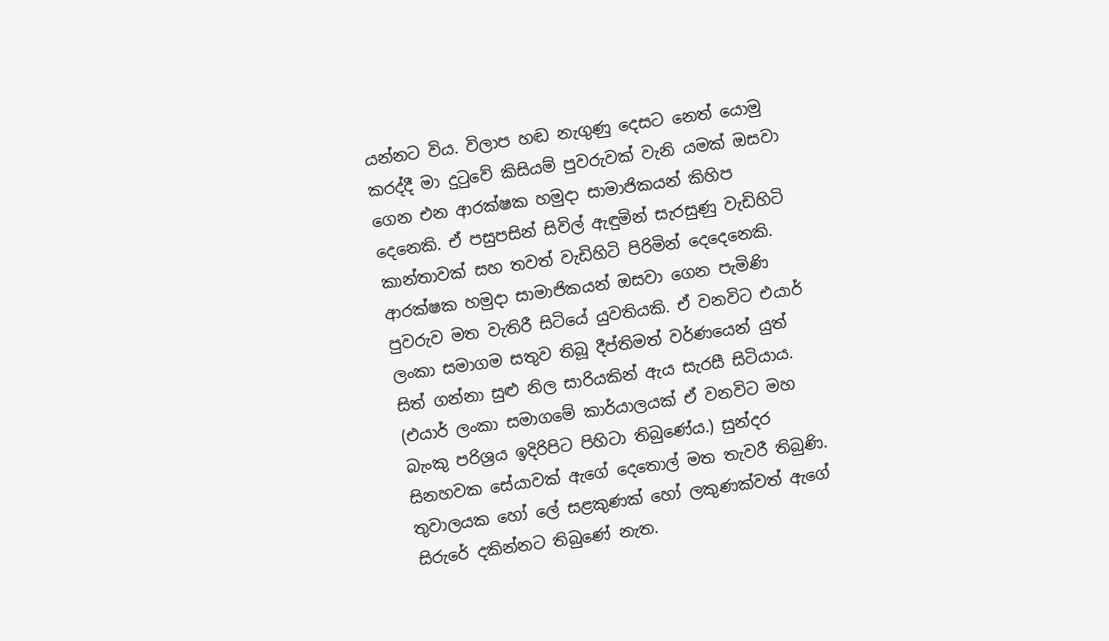යන්නට විය. විලාප හඬ නැගුණු දෙසට නෙත් යොමු කරද්දී මා දුටුවේ කිසියම් පුවරුවක් වැනි යමක් ඔසවා ගෙන එන ආරක්ෂක හමුදා සාමාජිකයන් කිහිප දෙනෙකි. ඒ පසුපසින් සිවිල් ඇඳුමින් සැරසුණු වැඩිහිටි කාන්තාවක් සහ තවත් වැඩිහිටි පිරිමින් දෙදෙනෙකි.  ආරක්ෂක හමුදා සාමාජිකයන් ඔසවා ගෙන පැමිණි පුවරුව මත වැතිරී සිටියේ යුවතියකි. ඒ වනවිට එයාර් ලංකා සමාගම සතුව තිබූ දීප්තිමත් වර්ණයෙන් යුත් සිත් ගන්නා සුළු නිල සාරියකින් ඇය සැරසී සිටියාය. (එයාර් ලංකා සමාගමේ කාර්යාලයක් ඒ වනවිට මහ බැංකු පරිශ්‍රය ඉදිරිපිට පිහිටා තිබුණේය.) සුන්දර සිනහවක සේයාවක් ඇගේ දෙතොල් මත තැවරී තිබුණි. තුවාලයක හෝ ලේ සළකුණක් හෝ ලකුණක්වත් ඇගේ සිරුරේ දකින්නට තිබුණේ නැත.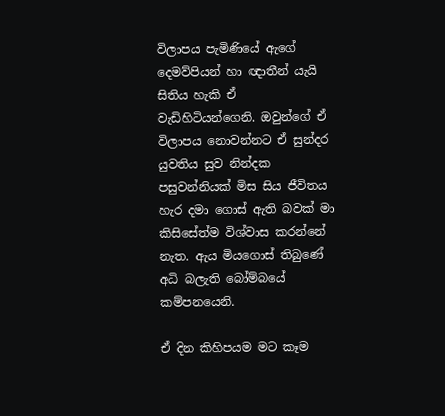විලාපය පැමිණියේ ඇගේ දෙමව්පියන් හා ඥාතීන් යැයි සිතිය හැකි ඒ වැඩිහිටියන්ගෙනි. ඔවුන්ගේ ඒ විලාපය නොවන්නට ඒ සුන්දර යුවතිය සුව නින්දක පසුවන්නියක් මිස සිය ජීවිතය හැර දමා ගොස් ඇති බවක් මා කිසිසේත්ම විශ්වාස කරන්නේ නැත. ඇය මියගොස් තිබුණේ අධි බලැති බෝම්බයේ කම්පනයෙනි.

ඒ දින කිහිපයම මට කෑම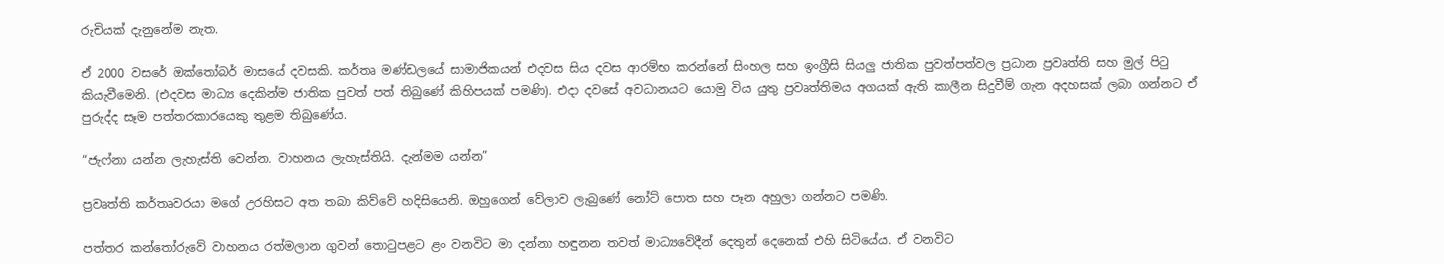රුචියක් දැනුනේම නැත.

ඒ 2000 වසරේ ඔක්තෝබර් මාසයේ දවසකි. කර්තෘ මණ්ඩලයේ සාමාජිකයන් එදවස සිය දවස ආරම්භ කරන්නේ සිංහල සහ ඉංග්‍රීසි සියලු ජාතික පුවත්පත්වල ප්‍රධාන ප්‍රවෘත්ති සහ මුල් පිටු කියැවීමෙනි. (එදවස මාධ්‍ය දෙකින්ම ජාතික පුවත් පත් තිබුණේ කිහිපයක් පමණි). එදා දවසේ අවධානයට යොමු විය යුතු ප්‍රවෘත්තිමය අගයක් ඇති කාලීන සිදුවීම් ගැන අදහසක් ලබා ගන්නට ඒ පුරුද්ද සෑම පත්තරකාරයෙකු තුළම තිබුණේය.

“ජැෆ්නා යන්න ලැහැස්ති වෙන්න. වාහනය ලැහැස්තියි. දැන්මම යන්න”

ප්‍රවෘත්ති කර්තෘවරයා මගේ උරහිසට අත තබා කිව්වේ හදිසියෙනි. ඔහුගෙන් වේලාව ලැබුණේ නෝට් පොත සහ පෑන අහුලා ගන්නට පමණි.

පත්තර කන්තෝරුවේ වාහනය රත්මලාන ගුවන් තොටුපළට ළං වනවිට මා දන්නා හඳුනන තවත් මාධ්‍යවේදීන් දෙතුන් දෙනෙක් එහි සිටියේය. ඒ වනවිට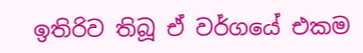ඉතිරිව තිබූ ඒ වර්ගයේ එකම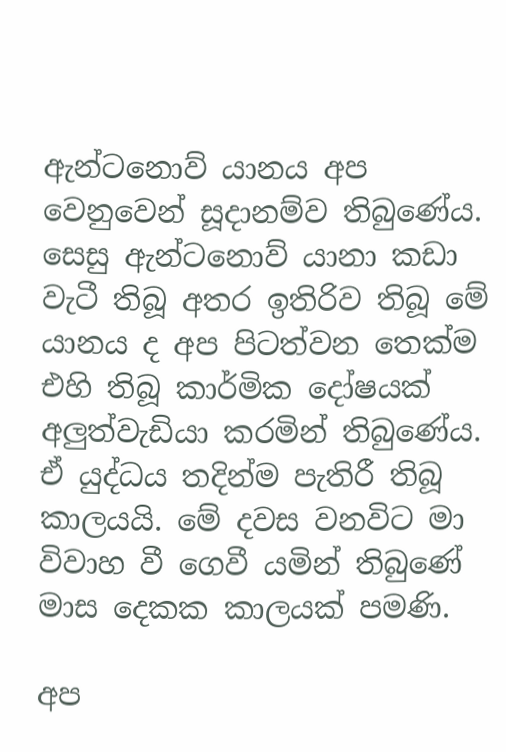ඇන්ටනොව් යානය අප වෙනුවෙන් සූදානම්ව තිබුණේය. සෙසු ඇන්ටනොව් යානා කඩා වැටී තිබූ අතර ඉතිරිව තිබූ මේ යානය ද අප පිටත්වන තෙක්ම එහි තිබූ කාර්මික දෝෂයක් අලුත්වැඩියා කරමින් තිබුණේය. ඒ යුද්ධය තදින්ම පැතිරී තිබූ කාලයයි. මේ දවස වනවිට මා විවාහ වී ගෙවී යමින් තිබුණේ මාස දෙකක කාලයක් පමණි.

අප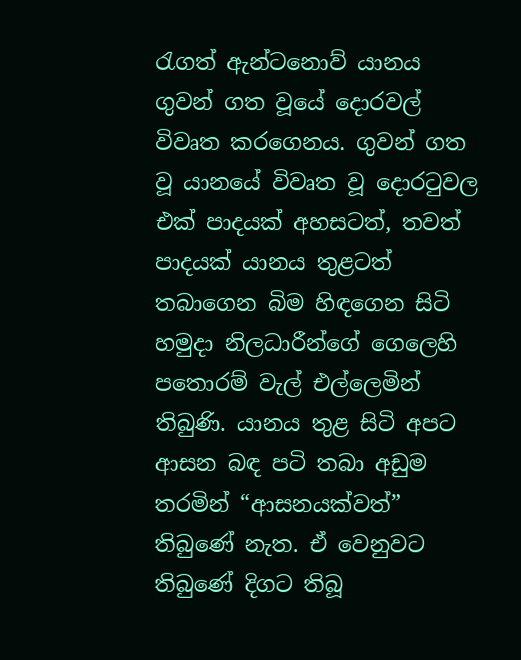රැගත් ඇන්ටනොව් යානය ගුවන් ගත වූයේ දොරවල් විවෘත කරගෙනය. ගුවන් ගත වූ යානයේ විවෘත වූ දොරටුවල එක් පාදයක් අහසටත්, තවත් පාදයක් යානය තුළටත් තබාගෙන බිම හිඳගෙන සිටි හමුදා නිලධාරීන්ගේ ගෙලෙහි පතොරම් වැල් එල්ලෙමින් තිබුණි. යානය තුළ සිටි අපට ආසන බඳ පටි තබා අඩුම තරමින් “ආසනයක්වත්” තිබුණේ නැත. ඒ වෙනුවට තිබුණේ දිගට තිබූ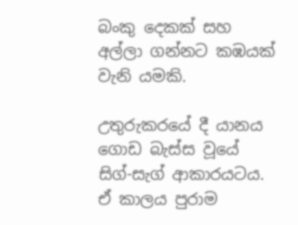බංකු දෙකක් සහ අල්ලා ගන්නට කඹයක් වැනි යමකි.

උතුරුකරයේ දී යානය ගොඩ බැස්ස වූයේ සිග්-සැග් ආකාරයටය. ඒ කාලය පුරාම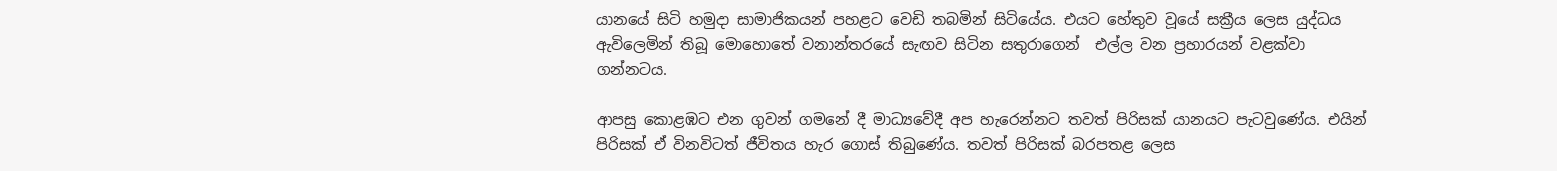යානයේ සිටි හමුදා සාමාජිකයන් පහළට වෙඩි තබමින් සිටියේය. එයට හේතුව වූයේ සක්‍රීය ලෙස යුද්ධය ඇවිලෙමින් තිබූ මොහොතේ වනාන්තරයේ සැඟව සිටින සතුරාගෙන්  එල්ල වන ප්‍රහාරයන් වළක්වා ගන්නටය.

ආපසු කොළඹට එන ගුවන් ගමනේ දී මාධ්‍යවේදී අප හැරෙන්නට තවත් පිරිසක් යානයට පැටවුණේය. එයින් පිරිසක් ඒ විනවිටත් ජීවිතය හැර ගොස් තිබුණේය. තවත් පිරිසක් බරපතළ ලෙස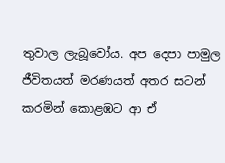තුවාල ලැබූවෝය. අප දෙපා පාමුල ජීවිතයත් මරණයත් අතර සටන් කරමින් කොළඹට ආ ඒ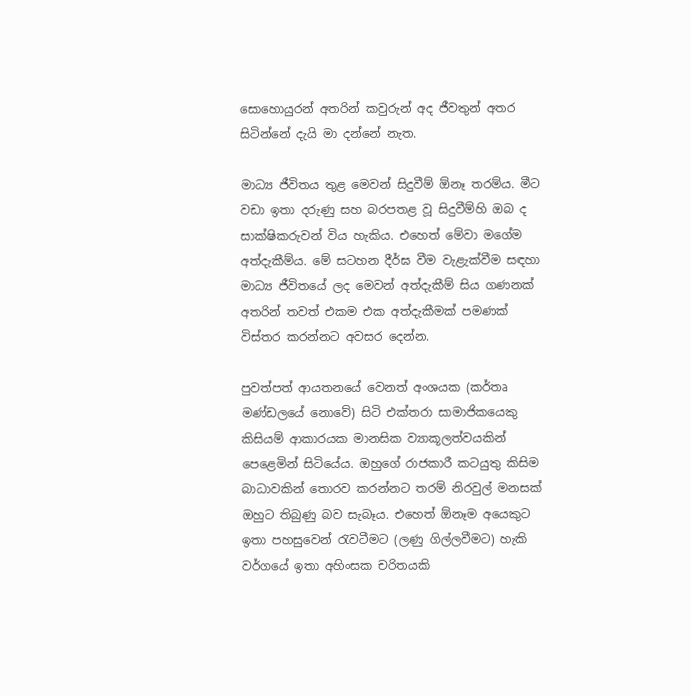සොහොයුරන් අතරින් කවුරුන් අද ජීවතුන් අතර සිටින්නේ දැයි මා දන්නේ නැත.

මාධ්‍ය ජීවිතය තුළ මෙවන් සිදුවීම් ඕනෑ තරම්ය. මීට වඩා ඉතා දරුණු සහ බරපතළ වූ සිදුවීම්හි ඔබ ද සාක්ෂිකරුවන් විය හැකිය. එහෙත් මේවා මගේම අත්දැකීම්ය. මේ සටහන දීර්ඝ වීම වැළැක්වීම සඳහා මාධ්‍ය ජීවිතයේ ලද මෙවන් අත්දැකීම් සිය ගණනක් අතරින් තවත් එකම එක අත්දැකීමක් පමණක් විස්තර කරන්නට අවසර දෙන්න.

පුවත්පත් ආයතනයේ වෙනත් අංශයක (කර්තෘ මණ්ඩලයේ නොවේ) සිටි එක්තරා සාමාජිකයෙකු කිසියම් ආකාරයක මානසික ව්‍යාකූලත්වයකින් පෙළෙමින් සිටියේය. ඔහුගේ රාජකාරී කටයුතු කිසිම බාධාවකින් තොරව කරන්නට තරම් නිරවුල් මනසක් ඔහුට තිබුණු බව සැබෑය. එහෙත් ඕනෑම අයෙකුට ඉතා පහසුවෙන් රැවටීමට (ලණු ගිල්ලවීමට) හැකි වර්ගයේ ඉතා අහිංසක චරිතයකි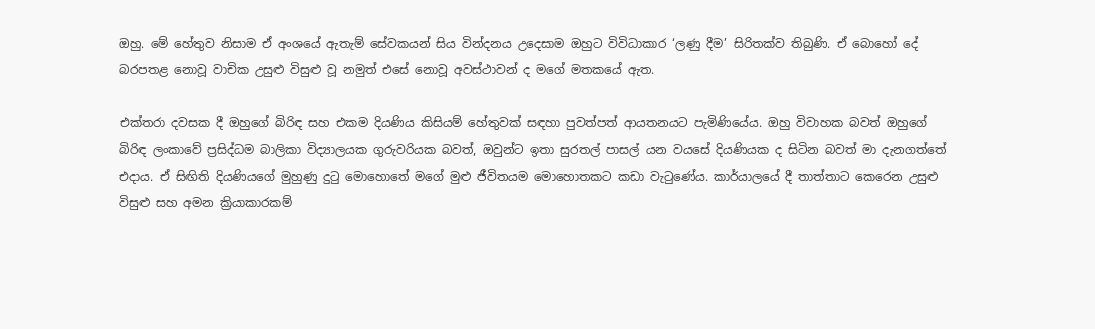ඔහු. මේ හේතුව නිසාම ඒ අංශයේ ඇතැම් සේවකයන් සිය වින්දනය උදෙසාම ඔහුට විවිධාකාර ‘ලණු දීම’ සිරිතක්ව තිබුණි. ඒ බොහෝ දේ බරපතළ නොවූ වාචික උසුළු විසුළු වූ නමුත් එසේ නොවූ අවස්ථාවන් ද මගේ මතකයේ ඇත.

එක්තරා දවසක දී ඔහුගේ බිරිඳ සහ එකම දියණිය කිසියම් හේතුවක් සඳහා පුවත්පත් ආයතනයට පැමිණියේය. ඔහු විවාහක බවත් ඔහුගේ බිරිඳ ලංකාවේ ප්‍රසිද්ධම බාලිකා විද්‍යාලයක ගුරුවරියක බවත්, ඔවුන්ට ඉතා සුරතල් පාසල් යන වයසේ දියණියක ද සිටින බවත් මා දැනගත්තේ එදාය. ඒ සිඟිති දියණියගේ මුහුණු දුටු මොහොතේ මගේ මුළු ජීවිතයම මොහොතකට කඩා වැටුණේය. කාර්යාලයේ දී තාත්තාට කෙරෙන උසුළු විසුළු සහ අමන ක්‍රියාකාරකම්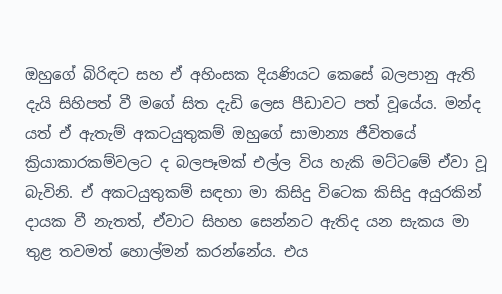ඔහුගේ බිරිඳට සහ ඒ අහිංසක දියණියට කෙසේ බලපානු ඇති දැයි සිහිපත් වී මගේ සිත දැඩි ලෙස පීඩාවට පත් වූයේය. මන්ද යත් ඒ ඇතැම් අකටයුතුකම් ඔහුගේ සාමාන්‍ය ජීවිතයේ ක්‍රියාකාරකම්වලට ද බලපෑමක් එල්ල විය හැකි මට්ටමේ ඒවා වූ බැවිනි. ඒ අකටයුතුකම් සඳහා මා කිසිදු විටෙක කිසිදු අයුරකින් දායක වී නැතත්, ඒවාට සිහහ සෙන්නට ඇතිද යන සැකය මා තුළ තවමත් හොල්මන් කරන්නේය. එය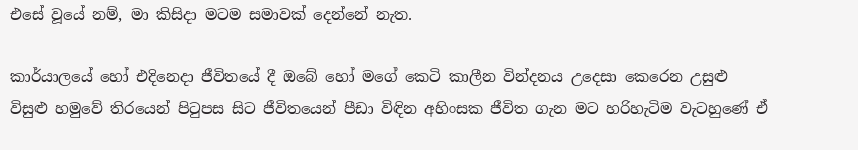එසේ වූයේ නම්, මා කිසිදා මටම සමාවක් දෙන්නේ නැත.

කාර්යාලයේ හෝ එදිනෙදා ජීවිතයේ දී ඔබේ හෝ මගේ කෙටි කාලීන වින්දනය උදෙසා කෙරෙන උසුළු විසුළු හමුවේ තිරයෙන් පිටුපස සිට ජීවිතයෙන් පීඩා විඳින අහිංසක ජීවිත ගැන මට හරිහැටිම වැටහුණේ ඒ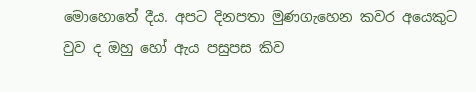මොහොතේ දීය. අපට දිනපතා මුණගැහෙන කවර අයෙකුට වුව ද ඔහු හෝ ඇය පසුපස කිව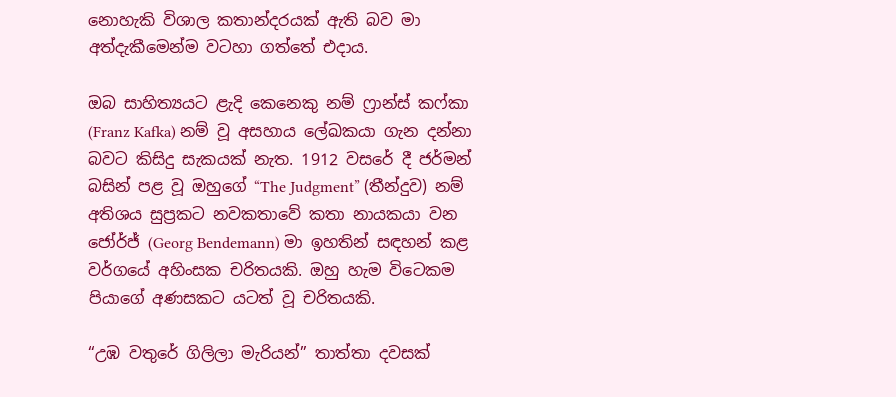නොහැකි විශාල කතාන්දරයක් ඇති බව මා අත්දැකීමෙන්ම වටහා ගත්තේ එදාය.

ඔබ සාහිත්‍යයට ළැදි කෙනෙකු නම් ෆ්‍රාන්ස් කෆ්කා (Franz Kafka) නම් වූ අසහාය ලේඛකයා ගැන දන්නා බවට කිසිදු සැකයක් නැත. 1912 වසරේ දී ජර්මන් බසින් පළ වූ ඔහුගේ “The Judgment” (තීන්දුව) නම් අතිශය සුප්‍රකට නවකතාවේ කතා නායකයා වන ජෝර්ජ් (Georg Bendemann) මා ඉහතින් සඳහන් කළ වර්ගයේ අහිංසක චරිතයකි. ඔහු හැම විටෙකම පියාගේ අණසකට යටත් වූ චරිතයකි.

“උඹ වතුරේ ගිලිලා මැරියන්” තාත්තා දවසක්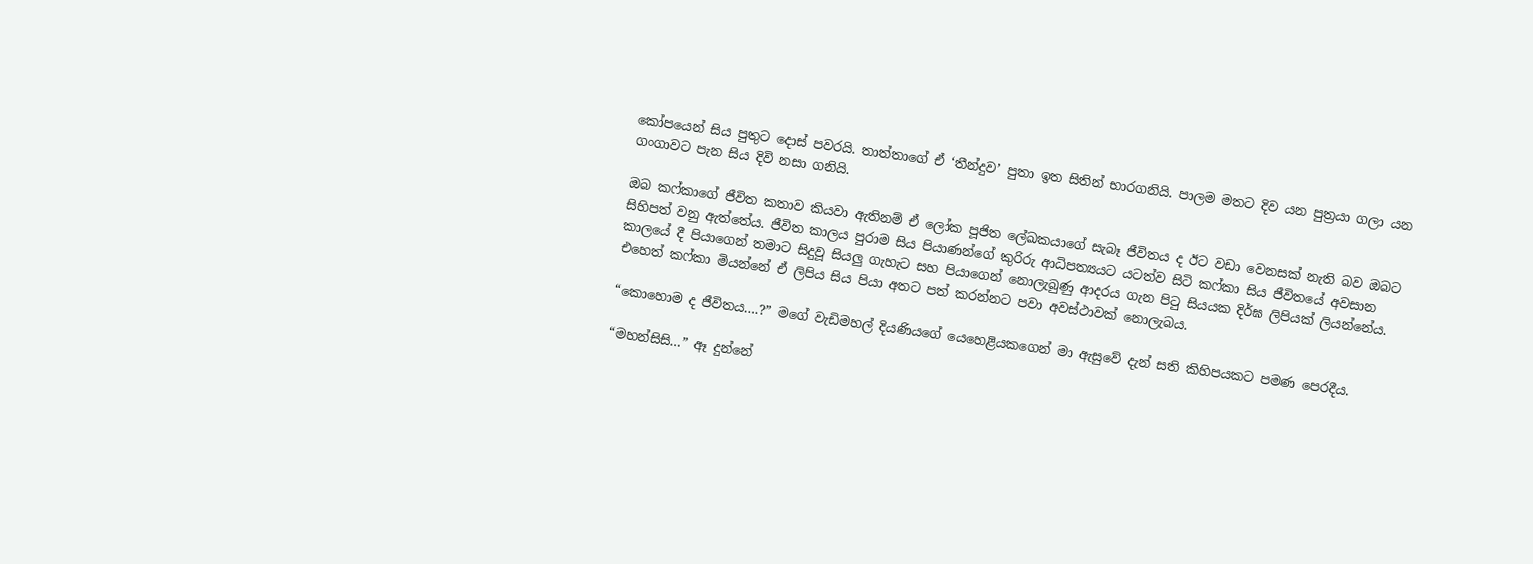කෝපයෙන් සිය පුතුට දොස් පවරයි. තාත්තාගේ ඒ ‘තීන්දුව’ පුතා ඉත සිතින් භාරගනියි. පාලම මතට දිව යන පුත්‍රයා ගලා යන ගංගාවට පැන සිය දිවි නසා ගනියි.

ඔබ කෆ්කාගේ ජීවිත කතාව කියවා ඇතිනම් ඒ ලෝක පූජිත ලේඛකයාගේ සැබෑ ජීවිතය ද ඊට වඩා වෙනසක් නැති බව ඔබට සිහිපත් වනු ඇත්තේය. ජීවිත කාලය පුරාම සිය පියාණන්ගේ කුරිරු ආධිපත්‍යයට යටත්ව සිටි කෆ්කා සිය ජීවිතයේ අවසාන කාලයේ දී පියාගෙන් තමාට සිදුවූ සියලු ගැහැට සහ පියාගෙන් නොලැබුණු ආදරය ගැන පිටු සියයක දිර්ඝ ලිපියක් ලියන්නේය. එහෙත් කෆ්කා මියන්නේ ඒ ලිපිය සිය පියා අතට පත් කරන්නට පවා අවස්ථාවක් නොලැබය.

“කොහොම ද ජීවිතය….?” මගේ වැඩිමහල් දියණියගේ යෙහෙළියකගෙන් මා ඇසුවේ දැන් සති කිහිපයකට පමණ පෙරදීය.

“මහන්සිසි…” ඈ දුන්නේ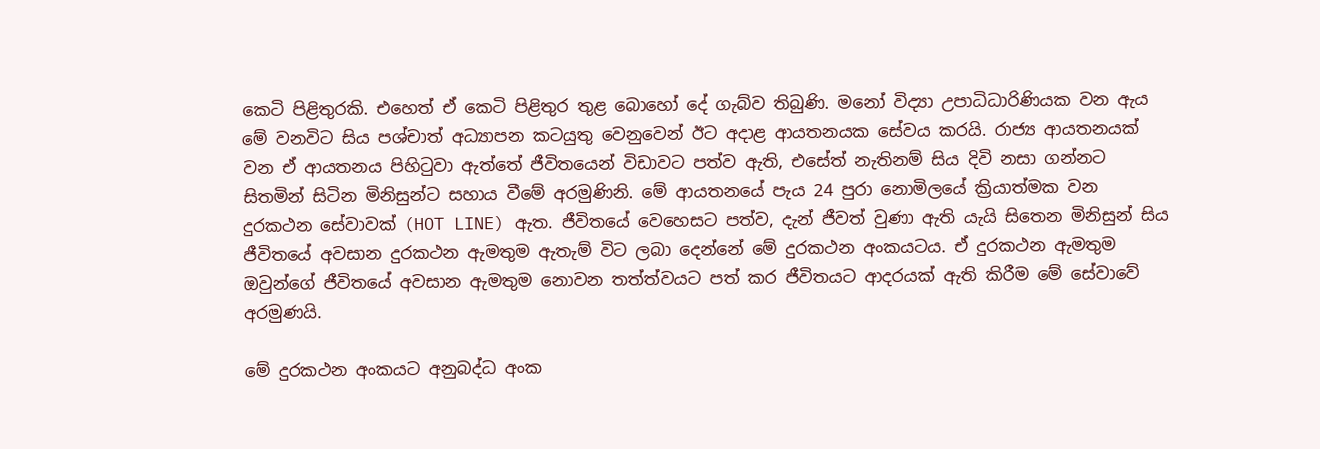කෙටි පිළිතුරකි. එහෙත් ඒ කෙටි පිළිතුර තුළ බොහෝ දේ ගැබ්ව තිබුණි. මනෝ විද්‍යා උපාධිධාරිණියක වන ඇය මේ වනවිට සිය පශ්චාත් අධ්‍යාපන කටයුතු වෙනුවෙන් ඊට අදාළ ආයතනයක සේවය කරයි. රාජ්‍ය ආයතනයක් වන ඒ ආයතනය පිහිටුවා ඇත්තේ ජීවිතයෙන් විඩාවට පත්ව ඇති, එසේත් නැතිනම් සිය දිවි නසා ගන්නට සිතමින් සිටින මිනිසුන්ට සහාය වීමේ අරමුණිනි. මේ ආයතනයේ පැය 24 පුරා නොමිලයේ ක්‍රියාත්මක වන දුරකථන සේවාවක් (HOT LINE) ඇත. ජීවිතයේ වෙහෙසට පත්ව, දැන් ජීවත් වුණා ඇති යැයි සිතෙන මිනිසුන් සිය ජීවිතයේ අවසාන දුරකථන ඇමතුම ඇතැම් විට ලබා දෙන්නේ මේ දුරකථන අංකයටය. ඒ දුරකථන ඇමතුම ඔවුන්ගේ ජීවිතයේ අවසාන ඇමතුම නොවන තත්ත්වයට පත් කර ජීවිතයට ආදරයක් ඇති කිරීම මේ සේවාවේ අරමුණයි.

මේ දුරකථන අංකයට අනුබද්ධ අංක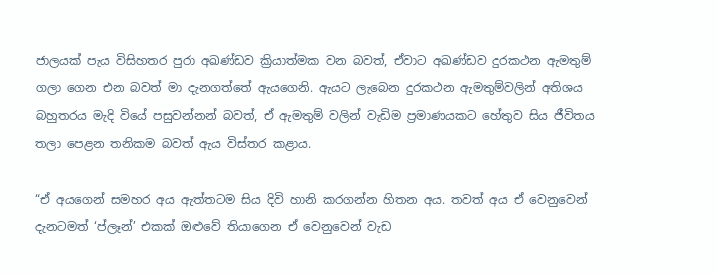ජාලයක් පැය විසිහතර පුරා අඛණ්ඩව ක්‍රියාත්මක වන බවත්, ඒවාට අඛණ්ඩව දුරකථන ඇමතුම් ගලා ගෙන එන බවත් මා දැනගත්තේ ඇයගෙනි. ඇයට ලැබෙන දුරකථන ඇමතුම්වලින් අතිශය බහුතරය මැදි වියේ පසුවන්නන් බවත්, ඒ ඇමතුම් වලින් වැඩිම ප්‍රමාණයකට හේතුව සිය ජීවිතය තලා පෙළන තනිකම බවත් ඇය විස්තර කළාය.

“ඒ අයගෙන් සමහර අය ඇත්තටම සිය දිවි හානි කරගන්න හිතන අය. තවත් අය ඒ වෙනුවෙන් දැනටමත් ‘ප්ලෑන්’ එකක් ඔළුවේ තියාගෙන ඒ වෙනුවෙන් වැඩ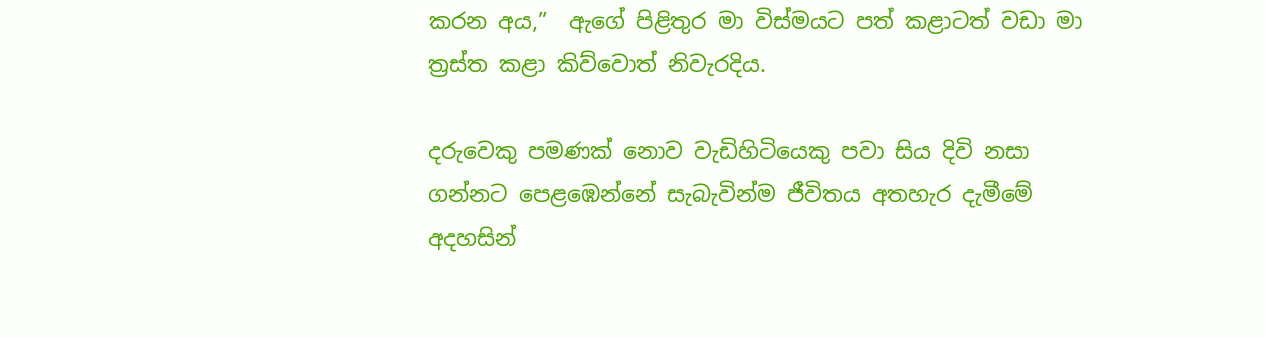කරන අය,”  ඇගේ පිළිතුර මා විස්මයට පත් කළාටත් වඩා මා ත්‍රස්ත කළා කිව්වොත් නිවැරදිය.

දරුවෙකු පමණක් නොව වැඩිහිටියෙකු පවා සිය දිවි නසා ගන්නට පෙළඹෙන්නේ සැබැවින්ම ජීවිතය අතහැර දැමීමේ අදහසින්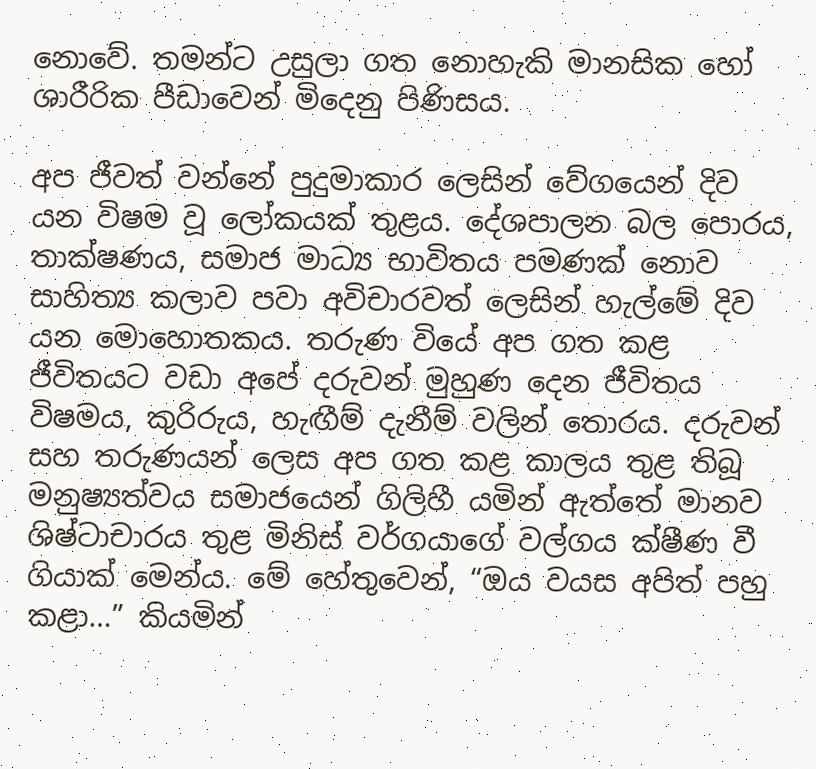නොවේ. තමන්ට උසුලා ගත නොහැකි මානසික හෝ ශාරීරික පීඩාවෙන් මිදෙනු පිණිසය.

අප ජීවත් වන්නේ පුදුමාකාර ලෙසින් වේගයෙන් දිව යන විෂම වූ ලෝකයක් තුළය. දේශපාලන බල පොරය, තාක්ෂණය, සමාජ මාධ්‍ය භාවිතය පමණක් නොව සාහිත්‍ය කලාව පවා අවිචාරවත් ලෙසින් හැල්මේ දිව යන මොහොතකය. තරුණ වියේ අප ගත කළ ජීවිතයට වඩා අපේ දරුවන් මුහුණ දෙන ජීවිතය විෂමය, කුරිරුය, හැඟීම් දැනීම් වලින් තොරය. දරුවන් සහ තරුණයන් ලෙස අප ගත කළ කාලය තුළ තිබූ මනුෂ්‍යත්වය සමාජයෙන් ගිලිහී යමින් ඇත්තේ මානව ශිෂ්ටාචාරය තුළ මිනිස් වර්ගයාගේ වල්ගය ක්ෂීණ වී ගියාක් මෙන්ය. මේ හේතුවෙන්, “ඔය වයස අපිත් පහු කළා…” කියමින්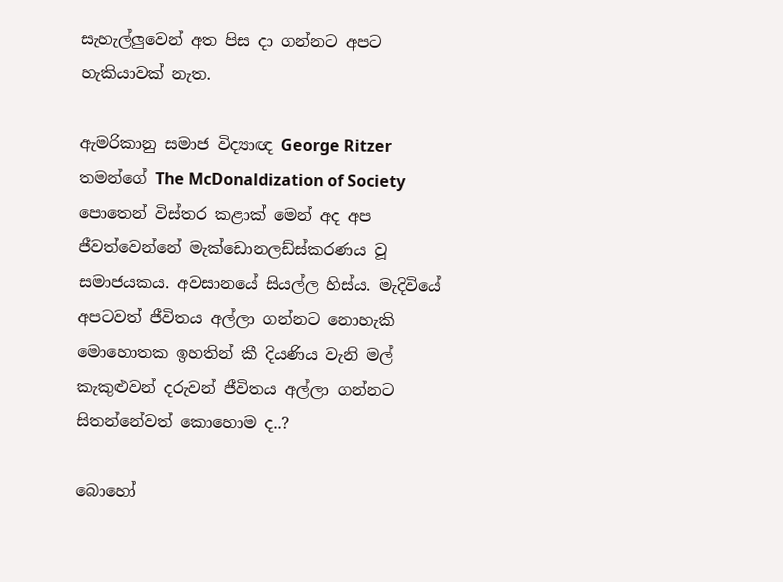සැහැල්ලුවෙන් අත පිස දා ගන්නට අපට හැකියාවක් නැත.

ඇමරිකානු සමාජ විද්‍යාඥ George Ritzer තමන්ගේ The McDonaldization of Society පොතෙන් විස්තර කළාක් මෙන් අද අප ජීවත්වෙන්නේ මැක්ඩොනලඩ්ස්කරණය වූ සමාජයකය. අවසානයේ සියල්ල හිස්ය. මැදිවියේ අපටවත් ජීවිතය අල්ලා ගන්නට නොහැකි මොහොතක ඉහතින් කී දියණිය වැනි මල් කැකුළුවන් දරුවන් ජීවිතය අල්ලා ගන්නට සිතන්නේවත් කොහොම ද..?

බොහෝ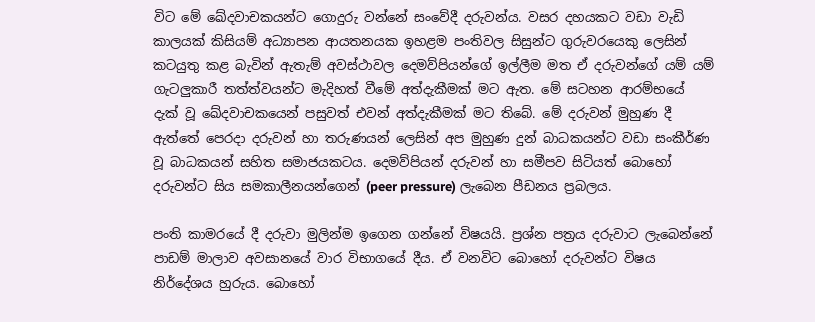විට මේ ඛේදවාචකයන්ට ගොදුරු වන්නේ සංවේදී දරුවන්ය. වසර දහයකට වඩා වැඩි කාලයක් කිසියම් අධ්‍යාපන ආයතනයක ඉහළම පංතිවල සිසුන්ට ගුරුවරයෙකු ලෙසින් කටයුතු කළ බැවින් ඇතැම් අවස්ථාවල දෙමව්පියන්ගේ ඉල්ලීම මත ඒ දරුවන්ගේ යම් යම් ගැටලුකාරී තත්ත්වයන්ට මැදිහත් වීමේ අත්දැකීමක් මට ඇත. මේ සටහන ආරම්භයේ දැක් වූ ඛේදවාචකයෙන් පසුවත් එවන් අත්දැකීමක් මට තිබේ. මේ දරුවන් මුහුණ දී ඇත්තේ පෙරදා දරුවන් හා තරුණයන් ලෙසින් අප මුහුණ දුන් බාධකයන්ට වඩා සංකීර්ණ වූ බාධකයන් සහිත සමාජයකටය. දෙමව්පියන් දරුවන් හා සමීපව සිටියත් බොහෝ දරුවන්ට සිය සමකාලීනයන්ගෙන් (peer pressure) ලැබෙන පීඩනය ප්‍රබලය.

පංති කාමරයේ දී දරුවා මුලින්ම ඉගෙන ගන්නේ විෂයයි. ප්‍රශ්න පත්‍රය දරුවාට ලැබෙන්නේ පාඩම් මාලාව අවසානයේ වාර විභාගයේ දීය. ඒ වනවිට බොහෝ දරුවන්ට විෂය නිර්දේශය හුරුය. බොහෝ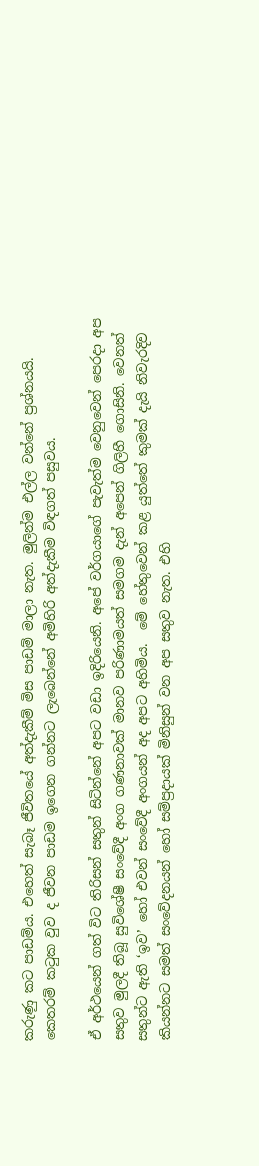කරුණු කට පාඩම්ය. එහෙත් සැබෑ ජීවිතයේ අත්දැකීම් මිස පාඩම් මාලා නැත. මුලින්ම එල්ල වන්නේ ප්‍රශ්නයයි. කෙතරම් කටුක වුව ද ජීවන පාඩම ඉගෙන ගන්නට ලැබෙන්නේ අමිහිරි අත්දැකීම විඳගත් පසුවය.

ඒ අර්ථයෙන් ගත් විට තිරිසන් සතුන් සිටින්නේ අපට වඩා ඉදිරියෙනි. අපේ වර්ගයාගේ පැවැත්ම වෙනුවෙන් පෙරදා අප සතුව මුලදී තිබූ සුවිශේෂී සංවේදී අංග ගණනාවක් මානව පරිණාමයත් සමගම දැන් අපෙන් ගිලිහී ගොසිනි. වෙනත් සතුන්ට ඇති ‘ඉව’ හෝ එවන් සංවේදී අංගයන් අද අපට අහිමිය.  මේ හේතුවෙන් කළ යුත්තේ කුමක් දැයි නිවැරදිව කියන්නට සමත් සංවේදනයන් හෝ සම්ප්‍රදායක් මිනිසුන් වන අප සතුව නැත. එහි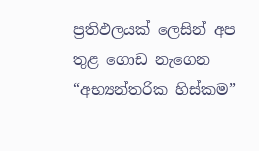ප්‍රතිඵලයක් ලෙසින් අප තුළ ගොඩ නැගෙන “අභ්‍යන්තරික හිස්කම”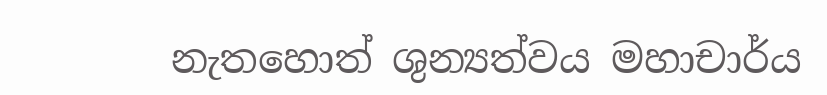නැතහොත් ශුන්‍යත්වය මහාචාර්ය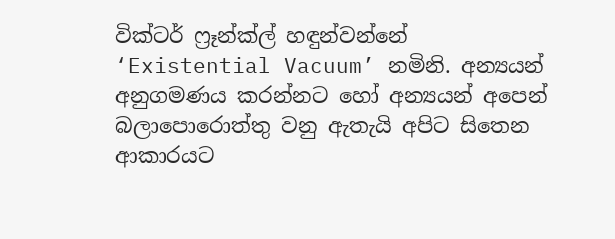වික්ටර් ෆ්‍රෑන්ක්ල් හඳුන්වන්නේ ‘Existential Vacuum’ නමිනි. අන්‍යයන් අනුගමණය කරන්නට හෝ අන්‍යයන් අපෙන් බලාපොරොත්තු වනු ඇතැයි අපිට සිතෙන ආකාරයට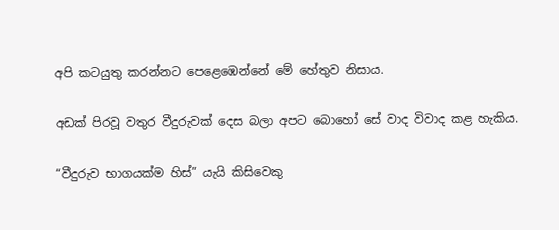අපි කටයුතු කරන්නට පෙළෙඹෙන්නේ මේ හේතුව නිසාය.

අඩක් පිරවූ වතුර වීදුරුවක් දෙස බලා අපට බොහෝ සේ වාද විවාද කළ හැකිය.

“වීදුරුව භාගයක්ම හිස්” යැයි කිසිවෙකු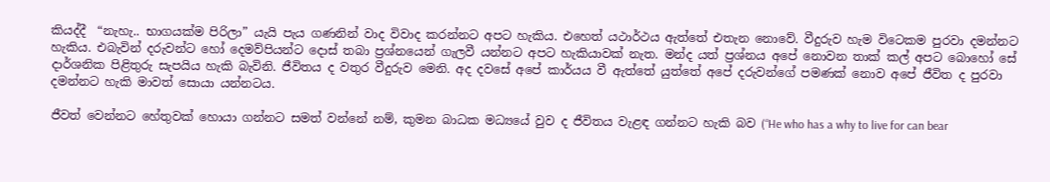කියද්දී  “නැහැ.. භාගයක්ම පිරිලා” යැයි පැය ගණනින් වාද විවාද කරන්නට අපට හැකිය. එහෙත් යථාර්ථය ඇත්තේ එතැන නොවේ. වීදුරුව හැම විටෙකම පුරවා දමන්නට හැකිය. එබැවින් දරුවන්ට හෝ දෙමව්පියන්ට දොස් තබා ප්‍රශ්නයෙන් ගැලවී යන්නට අපට හැකියාවක් නැත. මන්ද යත් ප්‍රශ්නය අපේ නොවන තාක් කල් අපට බොහෝ සේ දාර්ශනික පිළිතුරු සැපයිය හැකි බැවිනි. ජීවිතය ද වතුර වීදුරුව මෙනි. අද දවසේ අපේ කාර්යය වී ඇත්තේ යුත්තේ අපේ දරුවන්ගේ පමණක් නොව අපේ ජීවිත ද පුරවා දමන්නට හැකි මාවත් සොයා යන්නටය.

ජීවත් වෙන්නට හේතුවක් හොයා ගන්නට සමත් වන්නේ නම්, කුමන බාධක මධ්‍යයේ වුව ද ජීවිතය වැළඳ ගන්නට හැකි බව (“He who has a why to live for can bear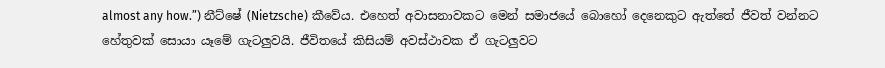almost any how.”) නීට්ෂේ (Nietzsche) කීවේය. එහෙත් අවාසනාවකට මෙන් සමාජයේ බොහෝ දෙනෙකුට ඇත්තේ ජීවත් වන්නට හේතුවක් සොයා යෑමේ ගැටලුවයි. ජීවිතයේ කිසියම් අවස්ථාවක ඒ ගැටලුවට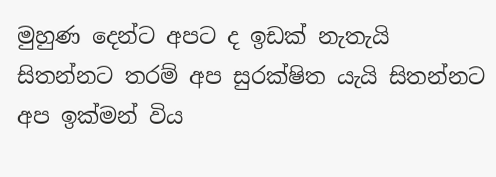මුහුණ දෙන්ට අපට ද ඉඩක් නැතැයි සිතන්නට තරම් අප සුරක්ෂිත යැයි සිතන්නට අප ඉක්මන් විය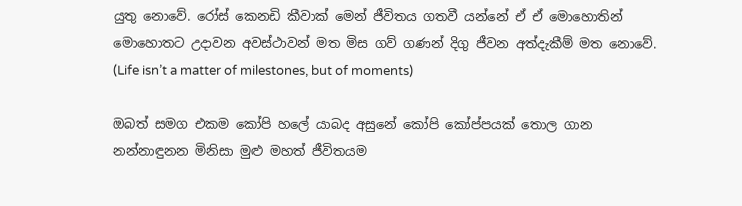යුතු නොවේ. රෝස් කෙනඩි කීවාක් මෙන් ජීවිතය ගතවී යන්නේ ඒ ඒ මොහොතින් මොහොතට උදාවන අවස්ථාවන් මත මිස ගව් ගණන් දිගු ජීවන අත්දැකීම් මත නොවේ. (Life isn’t a matter of milestones, but of moments)

ඔබත් සමග එකම කෝපි හලේ යාබද අසුනේ කෝපි කෝප්පයක් තොල ගාන නන්නාඳුනන මිනිසා මුළු මහත් ජීවිතයම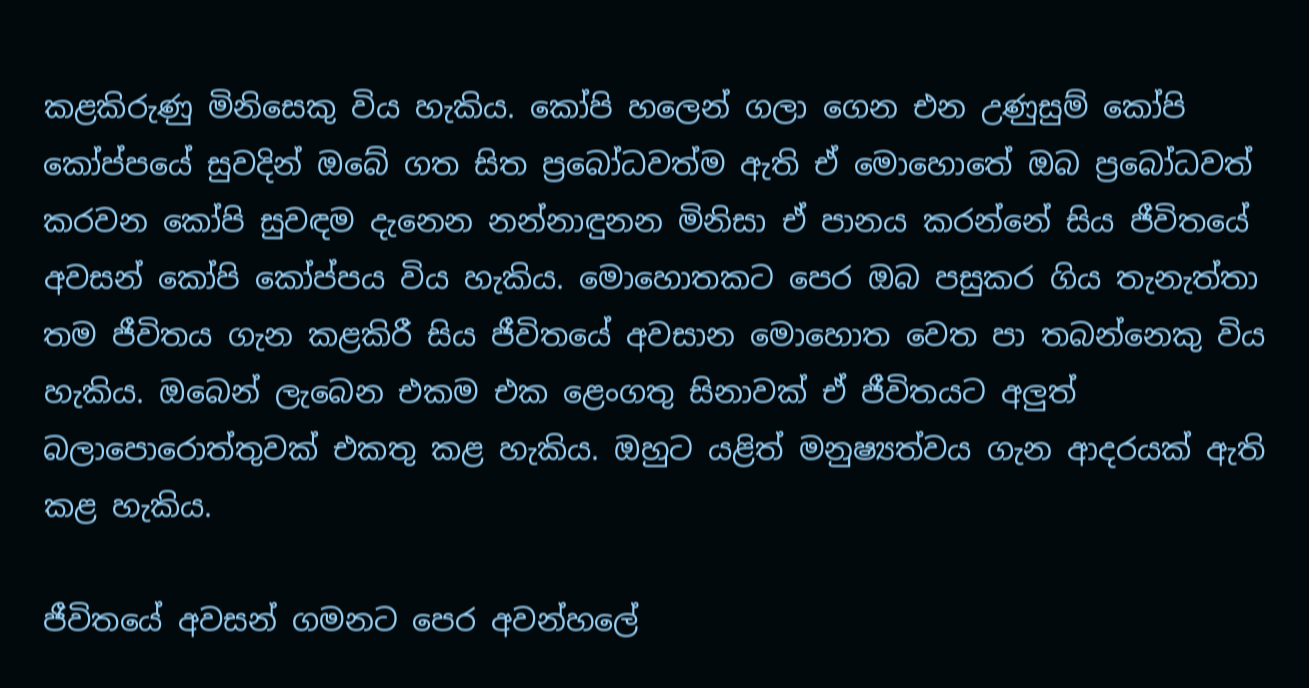කළකිරුණු මිනිසෙකු විය හැකිය. කෝපි හලෙන් ගලා ගෙන එන උණුසුම් කෝපි කෝප්පයේ සුවදින් ඔබේ ගත සිත ප්‍රබෝධවත්ම ඇති ඒ මොහොතේ ඔබ ප්‍රබෝධවත් කරවන කෝපි සුවඳම දැනෙන නන්නාඳුනන මිනිසා ඒ පානය කරන්නේ සිය ජීවිතයේ අවසන් කෝපි කෝප්පය විය හැකිය. මොහොතකට පෙර ඔබ පසුකර ගිය තැනැත්තා තම ජීවිතය ගැන කළකිරී සිය ජීවිතයේ අවසාන මොහොත වෙත පා තබන්නෙකු විය හැකිය. ඔබෙන් ලැබෙන එකම එක ළෙංගතු සිනාවක් ඒ ජීවිතයට අලුත් බලාපොරොත්තුවක් එකතු කළ හැකිය. ඔහුට යළිත් මනුෂ්‍යත්වය ගැන ආදරයක් ඇති කළ හැකිය.

ජීවිතයේ අවසන් ගමනට පෙර අවන්හලේ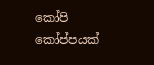කෝපි කෝප්පයක්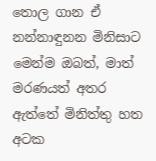තොල ගාන ඒ නන්නාඳුනන මිනිසාට මෙන්ම ඔබ‌ත්, මාත් මරණයත් අතර ඇත්තේ මිනිත්තු හත අටක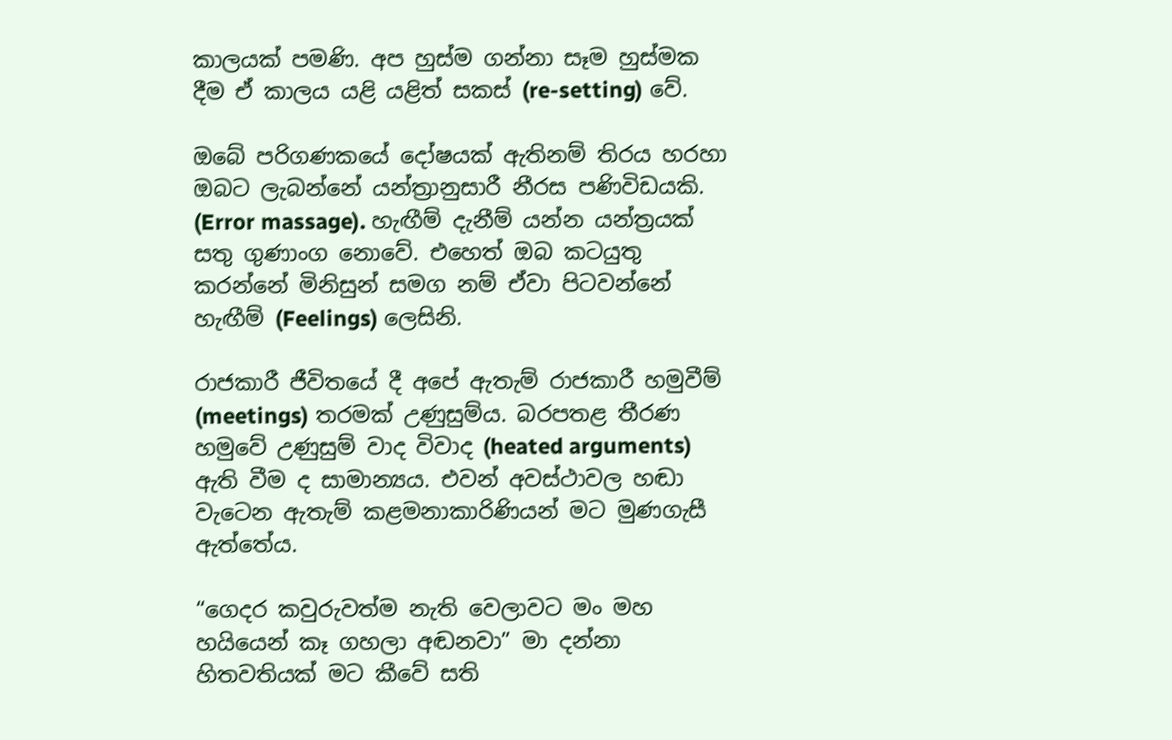කාලයක් පමණි. අප හුස්ම ගන්නා සෑම හුස්මක දීම ඒ කාලය යළි යළිත් සකස් (re-setting) වේ.

ඔබේ පරිගණකයේ දෝෂයක් ඇතිනම් තිරය හරහා ඔබට ලැබන්නේ යන්ත්‍රානුසාරී නීරස පණිවිඩයකි. (Error massage). හැඟීම් දැනීම් යන්න යන්ත්‍රයක් සතු ගුණාංග නොවේ. එහෙත් ඔබ කටයුතු කරන්නේ මිනිසුන් සමග නම් ඒවා පිටවන්නේ හැඟීම් (Feelings) ලෙසිනි.

රාජකාරී ජීවිතයේ දී අපේ ඇතැම් රාජකාරී හමුවීම් (meetings) තරමක් උණුසුම්ය. බරපතළ තීරණ හමුවේ උණුසුම් වාද විවාද (heated arguments) ඇති වීම ද සාමාන්‍යය. එවන් අවස්ථාවල හඬා වැටෙන ඇතැම් කළමනාකාරිණියන් මට මුණගැසී ඇත්තේය.

“ගෙදර කවුරුවත්ම නැති වෙලාවට මං මහ හයියෙන් කෑ ගහලා අඬනවා” මා දන්නා හිතවතියක් මට කීවේ සති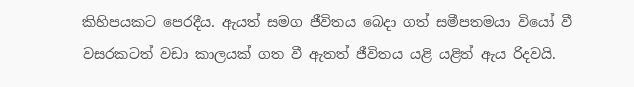කිහිපයකට පෙරදීය. ඇයත් සමග ජීවිතය බෙදා ගත් සමීපතමයා වියෝ වී වසරකටත් වඩා කාලයක් ගත වී ඇතත් ජීවිතය යළි යළිත් ඇය රිදවයි.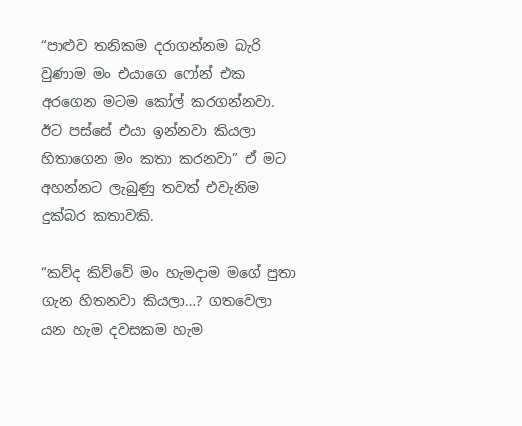“පාළුව තනිකම දරාගන්නම බැරි වුණාම මං එයාගෙ ෆෝන් එක අරගෙන මටම කෝල් කරගන්නවා. ඊට පස්සේ එයා ඉන්නවා කියලා හිතාගෙන මං කතා කරනවා” ඒ මට අහන්නට ලැබුණු තවත් එවැනිම දුක්බර කතාවකි.

“කව්ද කිව්වේ මං හැමදාම මගේ පුතා ගැන හිතනවා කියලා…? ගතවෙලා යන හැම දවසකම හැම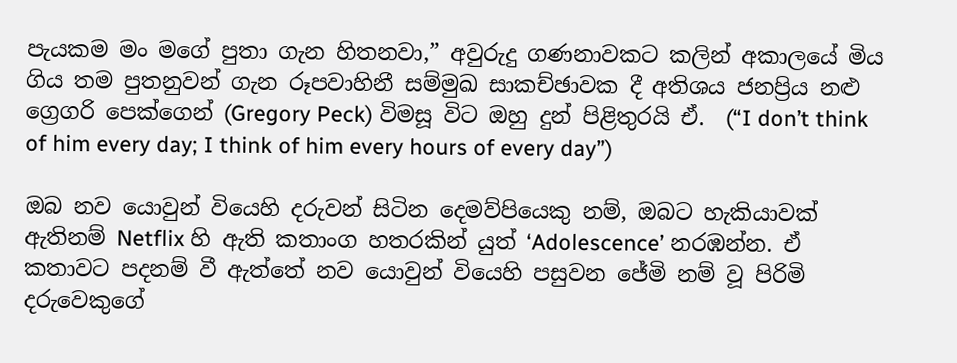පැයකම මං මගේ පුතා ගැන හිතනවා,” අවුරුදු ගණනාවකට කලින් අකාලයේ මිය ගිය තම පුතනුවන් ගැන රූපවාහිනී සම්මුඛ සාකච්ඡාවක දී අතිශය ජනප්‍රිය නළු ග්‍රෙගරි පෙක්ගෙන් (Gregory Peck) විමසූ විට ඔහු දුන් පිළිතුරයි ඒ.  (“I don’t think of him every day; I think of him every hours of every day”)

ඔබ නව යොවුන් වියෙහි දරුවන් සිටින දෙමව්පියෙකු නම්, ඔබට හැකියාවක් ඇතිනම් Netflix හි ඇති කතාංග හතරකින් යුත් ‘Adolescence’ නරඹන්න. ඒ කතාවට පදනම් වී ඇත්තේ නව යොවුන් වියෙහි පසුවන ජේමි නම් වූ පිරිමි දරුවෙකුගේ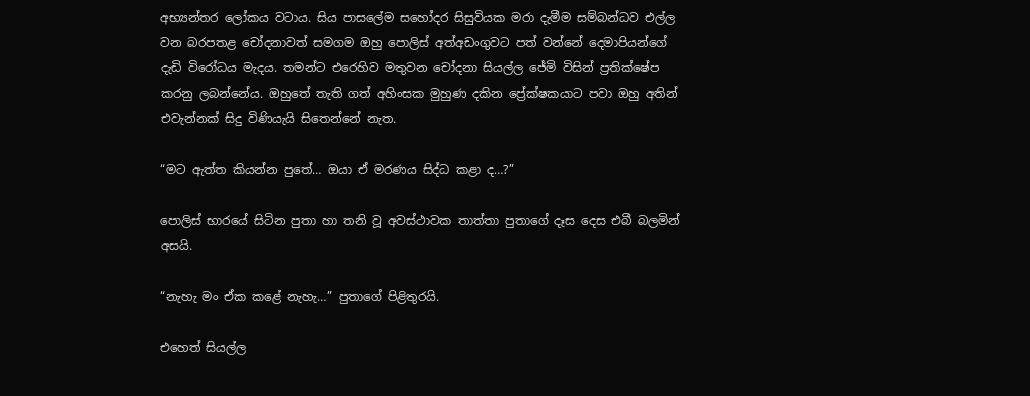අභ්‍යන්තර ලෝකය වටාය. සිය පාසලේම සහෝදර සිසුවියක මරා දැමීම සම්බන්ධව එල්ල වන බරපතළ චෝදනාවත් සමගම ඔහු පොලිස් අත්අඩංගුවට පත් වන්නේ දෙමාපියන්ගේ දැඩි විරෝධය මැදය. තමන්ට එරෙහිව මතුවන චෝදනා සියල්ල ජේමි විසින් ප්‍රතික්ෂේප කරනු ලබන්නේය. ඔහුතේ තැති ගත් අහිංසක මුහුණ දකින ප්‍රේක්ෂකයාට පවා ඔහු අතින් එවැන්නක් සිදු විණියැයි සිතෙන්නේ නැත.

“මට ඇත්ත කියන්න පුතේ… ඔයා ඒ මරණය සිද්ධ කළා ද…?”

පොලිස් භාරයේ සිටින පුතා හා තනි වූ අවස්ථාවක තාත්තා පුතාගේ දෑස දෙස එබී බලමින් අසයි.

“නැහැ මං ඒක කළේ නැහැ…” පුතාගේ පිළිතුරයි.

එහෙත් සියල්ල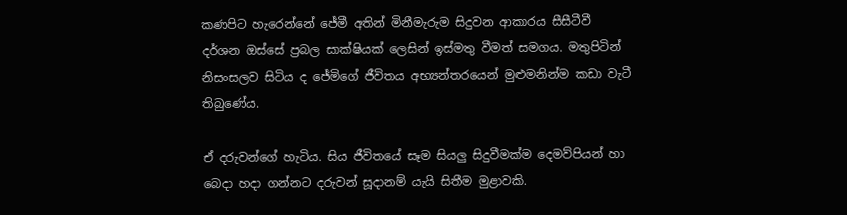කණපිට හැරෙන්නේ ජේමී අතින් මිනීමැරුම සිදුවන ආකාරය සීසීටීවී දර්ශන ඔස්සේ ප්‍රබල සාක්ෂියක් ලෙසින් ඉස්මතු වීමත් සමගය. මතුපිටින් නිසංසලව සිටිය ද ජේමිගේ ජීවිතය අභ්‍යන්තරයෙන් මුළුමනින්ම කඩා වැටී තිබුණේය.

ඒ දරුවන්ගේ හැටිය. සිය ජීවිතයේ සෑම සියලු සිදුවීමක්ම දෙමව්පියන් හා බෙදා හදා ගන්නට දරුවන් සූදානම් යැයි සිතීම මුළාවකි.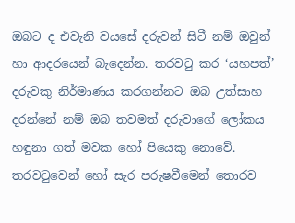ඔබට ද එවැනි වයසේ දරුවන් සිටී නම් ඔවුන් හා ආදරයෙන් බැදෙන්න. තරවටු කර ‘යහපත්’ දරුවකු නිර්මාණය කරගන්නට ඔබ උත්සාහ දරන්නේ නම් ඔබ තවමත් දරුවාගේ ලෝකය හඳුනා ගත් මවක හෝ පියෙකු නොවේ. තරවටුවෙන් හෝ සැර පරුෂවීමෙන් තොරව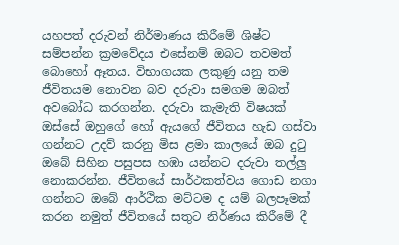යහපත් දරුවන් නිර්මාණය කිරීමේ ශිෂ්ට සම්පන්න ක්‍රමවේදය එසේනම් ඔබට තවමත් බොහෝ ඈතය. විභාගයක ලකුණු යනු තම ජීවිතයම නොවන බව දරුවා සමගම ඔබත් අවබෝධ කරගන්න. දරුවා කැමැති විෂයක් ඔස්සේ ඔහුගේ හෝ ඇයගේ ජීවිතය හැඩ ගස්වා ගන්නට උදව් කරනු මිස ළමා කාලයේ ඔබ දුටු ඔබේ සිහින පසුපස හඹා යන්නට දරුවා තල්ලු නොකරන්න. ජීවිතයේ සාර්ථකත්වය ගොඩ නගා ගන්නට ඔබේ ආර්ථික මට්ටම ද යම් බලපෑමක් කරන නමුත් ජීවිතයේ සතුට නිර්ණය කිරීමේ දී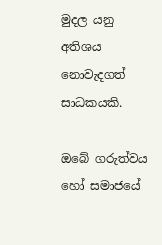මුදල යනු අතිශය නොවැදගත් සාධකයකි.

ඔබේ ගරුත්වය හෝ සමාජයේ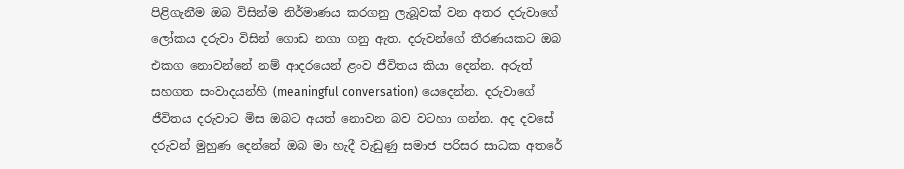පිළිගැනීම ඔබ විසින්ම නිර්මාණය කරගනු ලැබූවක් වන අතර දරුවාගේ ලෝකය දරුවා විසින් ගොඩ නගා ගනු ඇත. දරුවන්ගේ තීරණයකට ඔබ එකග නොවන්නේ නම් ආදරයෙන් ළංව ජීවිතය කියා දෙන්න. අරුත් සහගත සංවාදයන්හි (meaningful conversation) යෙදෙන්න. දරුවාගේ ජීවිතය දරුවාට මිස ඔබට අයත් නොවන බව වටහා ගන්න. අද දවසේ දරුවන් මුහුණ දෙන්නේ ඔබ මා හැදී වැඩුණු සමාජ පරිසර සාධක අතරේ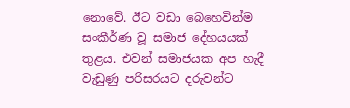නොවේ. ඊට වඩා බෙහෙවින්ම සංකීර්ණ වූ සමාජ දේහයයක් තුළය. එවන් සමාජයක අප හැදී වැඩුණු පරිසරයට දරුවන්ට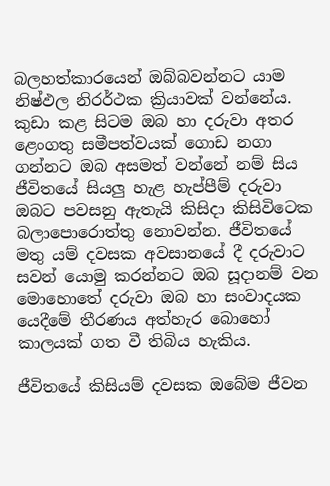බලහත්කාරයෙන් ඔබ්බවන්නට යාම නිෂ්ඵල නිරර්ථක ක්‍රියාවක් වන්නේය. කුඩා කළ සිටම ඔබ හා දරුවා අතර ළෙංගතු සමීපත්වයක් ගොඩ නගා ගන්නට ඔබ අසමත් වන්නේ නම් සිය ජීවිතයේ සියලු හැළ හැප්පීම් දරුවා ඔබට පවසනු ඇතැයි කිසිදා කිසිවිටෙක බලාපොරොත්තු නොවන්න. ජීවිතයේ මතු යම් දවසක අවසානයේ දී දරුවාට සවන් යොමු කරන්නට ඔබ සූදානම් වන මොහොතේ දරුවා ඔබ හා සංවාදයක යෙදීමේ තීරණය අත්හැර බොහෝ කාලයක් ගත වී තිබිය හැකිය.

ජීවිතයේ කිසියම් දවසක ඔබේම ජීවන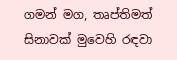ගමන් මග, තෘප්තිමත් සිනාවක් මුවෙහි රඳවා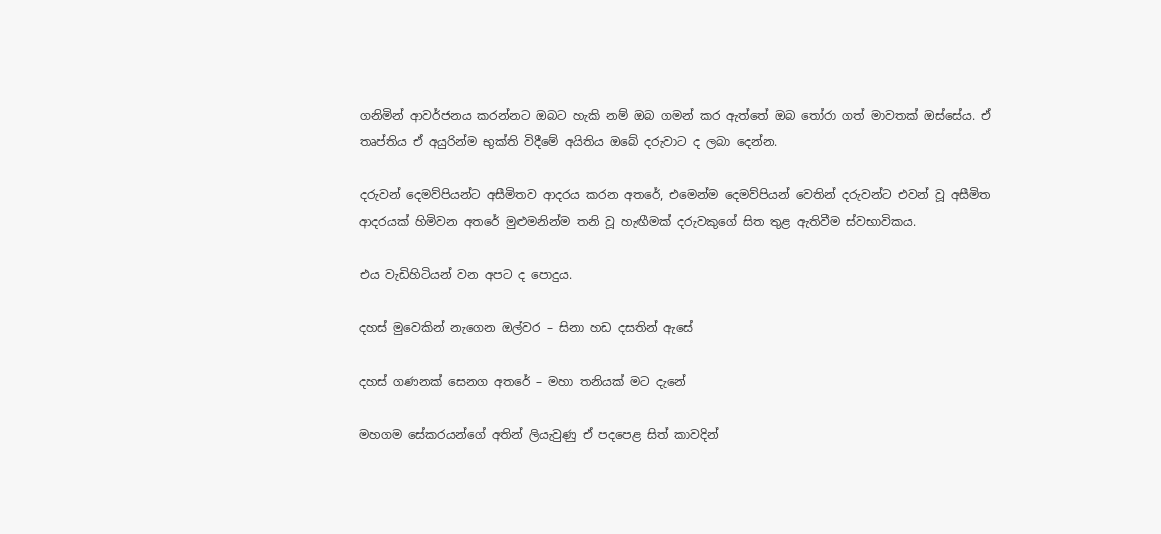ගනිමින් ආවර්ජනය කරන්නට ඔබට හැකි නම් ඔබ ගමන් කර ඇත්තේ ඔබ තෝරා ගත් මාවතක් ඔස්සේය. ඒ තෘප්තිය ඒ අයුරින්ම භුක්ති විදීමේ අයිතිය ඔබේ දරුවාට ද ලබා දෙන්න.

දරුවන් දෙමව්පියන්ට අසීමිතව ආදරය කරන අතරේ, එමෙන්ම දෙමව්පියන් වෙතින් දරුවන්ට එවන් වූ අසීමිත ආදරයක් හිමිවන අතරේ මුළුමනින්ම තනි වූ හැඟීමක් දරුවකුගේ සිත තුළ ඇතිවීම ස්වභාවිකය.

එය වැඩිහිටියන් වන අපට ද පොදුය.

දහස් මුවෙකින් නැගෙන ඔල්වර – සිනා හඩ දසතින් ඇසේ

දහස් ගණනක් සෙනග අතරේ – මහා තනියක් මට දැනේ

මහගම සේකරයන්ගේ අතින් ලියැවුණු ඒ පදපෙළ සිත් කාවදින්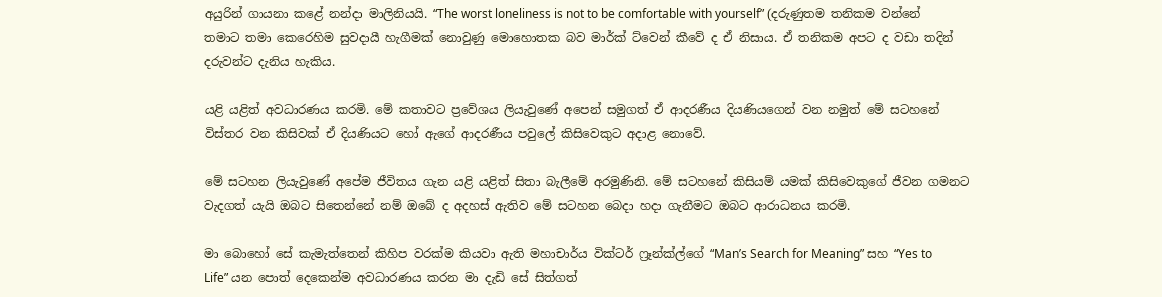අයුරින් ගායනා කළේ නන්දා මාලිනියයි. “The worst loneliness is not to be comfortable with yourself” (දරුණුතම තනිකම වන්නේ තමාට තමා කෙරෙහිම සුවදායී හැගීමක් නොවුණු මොහොතක බව මාර්ක් ට්වෙන් කීවේ ද ඒ නිසාය. ඒ තනිකම අපට ද වඩා තදින් දරුවන්ට දැනිය හැකිය.

යළි යළිත් අවධාරණය කරමි. මේ කතාවට ප්‍රවේශය ලියැවුණේ අපෙන් සමුගත් ඒ ආදරණීය දියණියගෙන් වන නමුත් මේ සටහනේ විස්තර වන කිසිවක් ඒ දියණියට හෝ ඇගේ ආදරණීය පවුලේ කිසිවෙකුට අදාළ නොවේ.

මේ සටහන ලියැවුණේ අපේම ජීවිතය ගැන යළි යළිත් සිතා බැලීමේ අරමුණිනි. මේ සටහනේ කිසියම් යමක් කිසිවෙකුගේ ජීවන ගමනට වැදගත් යැයි ඔබට සිතෙන්නේ නම් ඔබේ ද අදහස් ඇතිව මේ සටහන බෙදා හදා ගැනීමට ඔබට ආරාධනය කරමි.

මා බොහෝ සේ කැමැත්තෙන් කිහිප වරක්ම කියවා ඇති මහාචාර්ය වික්ටර් ෆ්‍රෑන්ක්ල්ගේ “Man’s Search for Meaning” සහ “Yes to Life” යන පොත් දෙකෙන්ම අවධාරණය කරන මා දැඩි සේ සිත්ගත්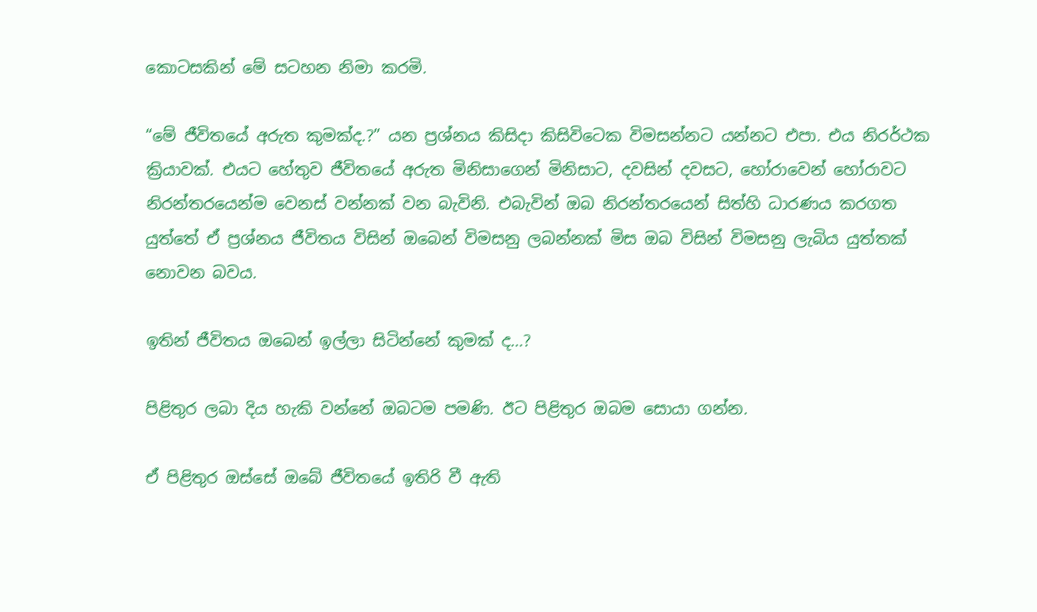කොටසකින් මේ සටහන නිමා කරමි.

“මේ ජීවිතයේ අරුත කුමක්ද.?” යන ප්‍රශ්නය කිසිදා කිසිවිටෙක විමසන්නට යන්නට එපා. එය නිරර්ථක ක්‍රියාවක්. එයට හේතුව ජීවිතයේ අරුත මිනිසාගෙන් මිනිසාට, දවසින් දවසට, හෝරාවෙන් හෝරාවට නිරන්තරයෙන්ම වෙනස් වන්නක් වන බැවිනි. එබැවින් ඔබ නිරන්තරයෙන් සිත්හි ධාරණය කරගත යුත්තේ ඒ ප්‍රශ්නය ජීවිතය විසින් ඔබෙන් විමසනු ලබන්නක් මිස ඔබ විසින් විමසනු ලැබිය යුත්තක් නොවන බවය.

ඉතින් ජීවිතය ඔබෙන් ඉල්ලා සිටින්නේ කුමක් ද…?

පිළිතුර ලබා දිය හැකි වන්නේ ඔබටම පමණි. ඊට පිළිතුර ඔබම සොයා ගන්න.

ඒ පිළිතුර ඔස්සේ ඔබේ ජීවිතයේ ඉතිරි වී ඇති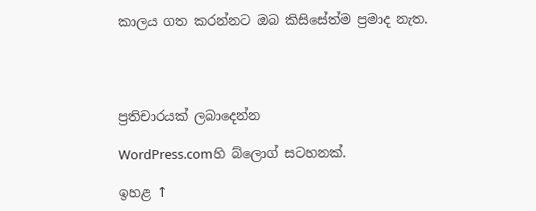කාලය ගත කරන්නට ඔබ කිසිසේත්ම ප්‍රමාද නැත.




ප්‍රතිචාරයක් ලබාදෙන්න

WordPress.comහි බ්ලොග් සටහනක්.

ඉහළ ↑